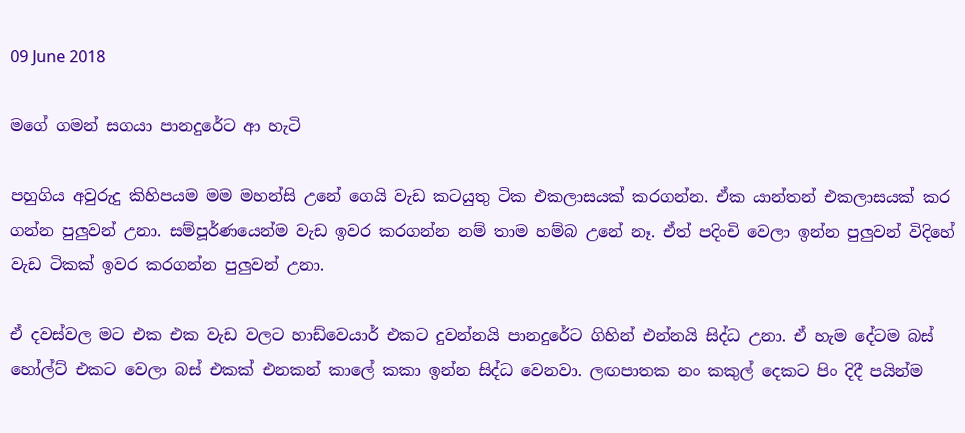09 June 2018

මගේ ගමන් සගයා පානදුරේට ආ හැටි

පහුගිය අවුරුදු කිහිපයම මම මහන්සි උනේ ගෙයි වැඩ කටයුතු ටික එකලාසයක් කරගන්න. ඒක යාන්තන් එකලාසයක් කර ගන්න පුලුවන් උනා. සම්පූර්ණයෙන්ම වැඩ ඉවර කරගන්න නම් තාම හම්බ උනේ නෑ. ඒත් පදිංචි වෙලා ඉන්න පුලුවන් විදිහේ වැඩ ටිකක් ඉවර කරගන්න පුලුවන් උනා.

ඒ දවස්වල මට එක එක වැඩ වලට හාඩ්වෙයාර් එකට දුවන්නයි පානදුරේට ගිහින් එන්නයි සිද්ධ උනා. ඒ හැම දේටම බස් හෝල්ට් එකට වෙලා බස් එකක් එනකන් කාලේ කකා ඉන්න සිද්ධ වෙනවා. ලඟපාතක නං කකුල් දෙකට පිං දිදී පයින්ම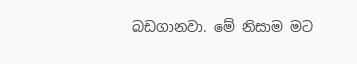බඩගානවා. මේ නිසාම මට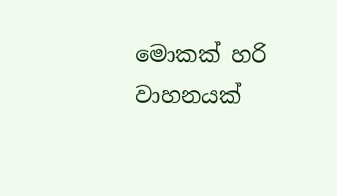මොකක් හරි වාහනයක්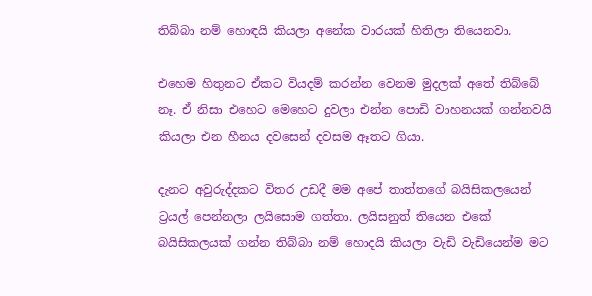තිබ්බා නම් හොඳයි කියලා අනේක වාරයක් හිතිලා තියෙනවා.

එහෙම හිතුනට ඒකට වියදම් කරන්න වෙනම මුදලක් අතේ තිබ්බේ නෑ. ඒ නිසා එහෙට මෙහෙට දුවලා එන්න පොඩි වාහනයක් ගන්නවයි කියලා එන හීනය දවසෙන් දවසම ඈතට ගියා.

දැනට අවුරුද්දකට විතර උඩදී මම අපේ තාත්තගේ බයිසිකලයෙන් ට්‍රයල් පෙන්නලා ලයිසොම ගත්තා. ලයිසනුත් තියෙන එකේ බයිසිකලයක් ගන්න තිබ්බා නම් හොදයි කියලා වැඩි වැඩියෙන්ම මට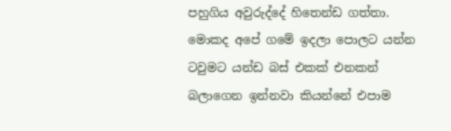පහුගිය අවුරුද්දේ හිතෙන්ඩ ගත්තා.
මොකද අපේ ගමේ ඉදලා පොලට යන්න ටවුමට යන්ඩ බස් එකක් එනකන් බලාගෙන ඉන්නවා කියන්නේ එපාම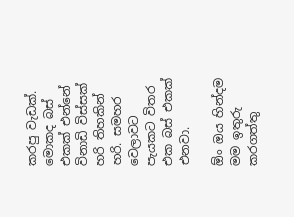කරපු වැඩක්. මොකද බස් එකක් එන්නේ විනාඩි විස්සක් හරි තිහකින් හරි. සමහර වෙලාවට පැයකට විතර එක බස් එකක් එනවා.

ඕං ඔය හින්දම මම ඉතුරු කරගත්තු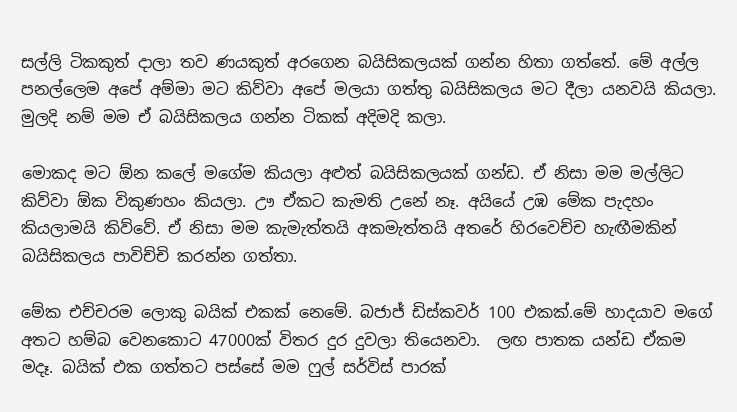සල්ලි ටිකකුත් දාලා තව ණයකුත් අරගෙන බයිසිකලයක් ගන්න හිතා ගත්තේ. මේ අල්ල පනල්ලෙම අපේ අම්මා මට කිව්වා අපේ මලයා ගත්තු බයිසිකලය මට දීලා යනවයි කියලා. මුලදි නම් මම ඒ බයිසිකලය ගන්න ටිකක් අදිමදි කලා.

මොකද මට ඕන කලේ මගේම කියලා අළුත් බයිසිකලයක් ගන්ඩ. ඒ නිසා මම මල්ලිට කිව්වා ඕක විකුණහං කියලා. ඌ ඒකට කැමති උනේ නෑ. අයියේ උඹ මේක පැදහං කියලාමයි කිව්වේ. ඒ නිසා මම කැමැත්තයි අකමැත්තයි අතරේ හිරවෙච්ච හැඟීමකින් බයිසිකලය පාවිච්චි කරන්න ගත්තා.

මේක එච්චරම ලොකු බයික් එකක් නෙමේ. බජාජ් ඩිස්කවර් 100 එකක්.මේ හාදයාව මගේ අතට හම්බ වෙනකොට 47000ක් විතර දුර දුවලා තියෙනවා.  ලඟ පාතක යන්ඩ ඒකම මදෑ. බයික් එක ගත්තට පස්සේ මම ෆුල් සර්විස් පාරක්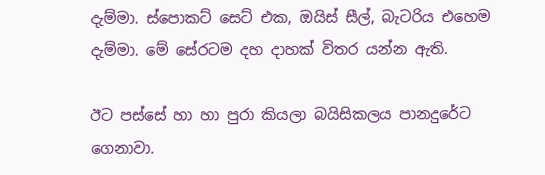දැම්මා. ස්පොකට් සෙට් එක, ඔයිස් සීල්, බැටරිය එහෙම දැම්මා. මේ සේරටම දහ දාහක් විතර යන්න ඇති.

ඊට පස්සේ හා හා පුරා කියලා බයිසිකලය පානදුරේට ගෙනාවා.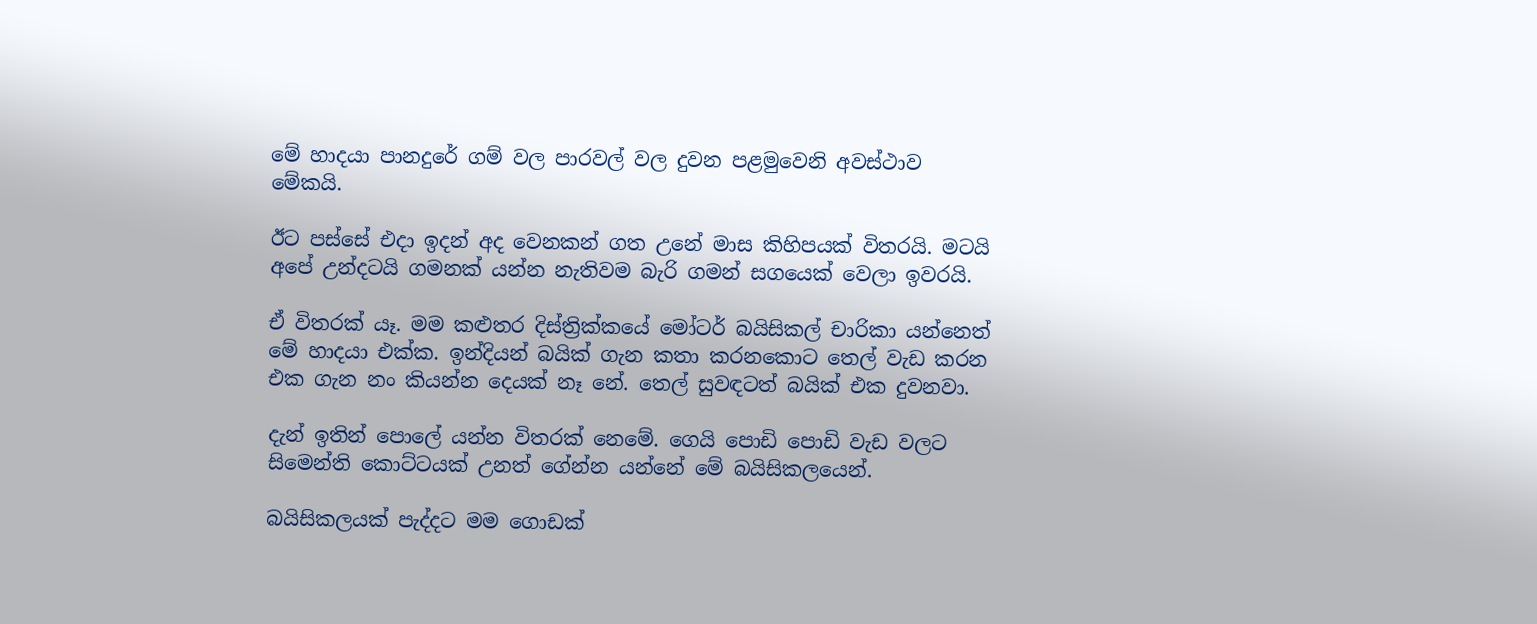මේ හාදයා පානදුරේ ගම් වල පාරවල් වල දුවන පළමුවෙනි අවස්ථාව මේකයි.

ඊට පස්සේ එදා ඉදන් අද වෙනකන් ගත උනේ මාස කිහිපයක් විතරයි. මටයි අපේ උන්දටයි ගමනක් යන්න නැතිවම බැරි ගමන් සගයෙක් වෙලා ඉවරයි.

ඒ විතරක් යෑ. මම කළුතර දිස්ත්‍රික්කයේ මෝටර් බයිසිකල් චාරිකා යන්නෙත් මේ හාදයා එක්ක. ඉන්දියන් බයික් ගැන කතා කරනකොට තෙල් වැඩ කරන එක ගැන නං කියන්න දෙයක් නෑ නේ. තෙල් සුවඳටත් බයික් එක දුවනවා.

දැන් ඉතින් පොලේ යන්න විතරක් නෙමේ. ගෙයි පොඩි පොඩි වැඩ වලට සිමෙන්ති කොට්ටයක් උනත් ගේන්න යන්නේ මේ බයිසිකලයෙන්.

බයිසිකලයක් පැද්දට මම ගොඩක්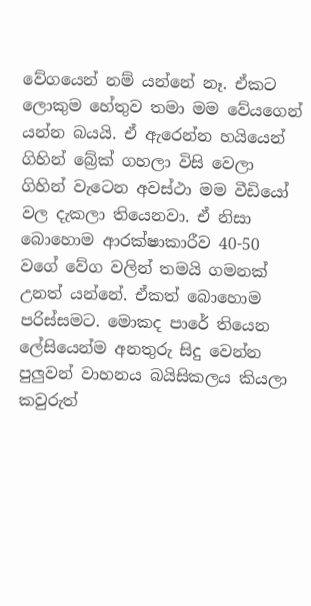වේගයෙන් නම් යන්නේ නෑ. ඒකට  ලොකුම හේතුව තමා මම වේයගෙන් යන්න බයයි. ඒ ඇරෙන්න හයියෙන් ගිහින් බ්‍රේක් ගහලා විසි වෙලා ගිහින් වැටෙන අවස්ථා මම වීඩියෝ වල දැකලා තියෙනවා. ඒ නිසා බොහොම ආරක්ෂාකාරීව 40-50 වගේ වේග වලින් තමයි ගමනක් උනත් යන්නේ. ඒකත් බොහොම පරිස්සමට. මොකද පාරේ තියෙන ලේසියෙන්ම අනතුරු සිදු වෙන්න පුලුවන් වාහනය බයිසිකලය කියලා කවුරුත්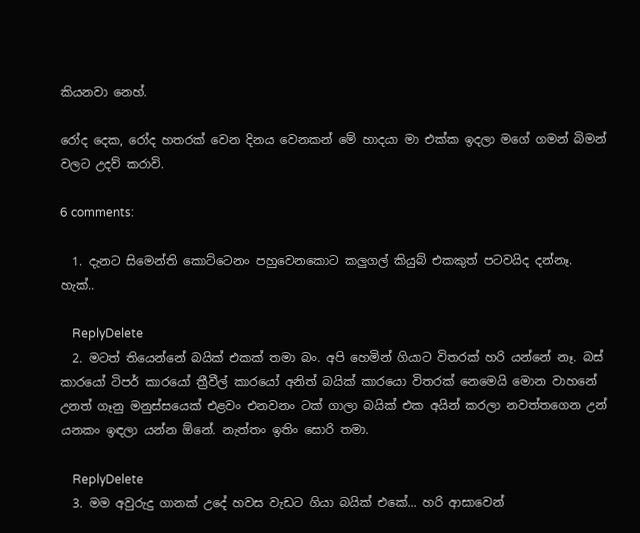කියනවා නෙහ්.

රෝද දෙක, රෝද හතරක් වෙන දිනය වෙනකන් මේ හාදයා මා එක්ක ඉදලා මගේ ගමන් බිමන් වලට උදව් කරාවි.

6 comments:

  1. දැනට සිමෙන්ති කොට්ටෙනං පහුවෙනකොට කලුගල් කියුබ් එකකුත් පටවයිද දන්නෑ. හැක්..

    ReplyDelete
  2. මටත් තියෙන්නේ බයික් එකක් තමා බං. අපි හෙමින් ගියාට විතරක් හරි යන්නේ නෑ. බස් කාරයෝ ටිපර් කාරයෝ ත්‍රීවීල් කාරයෝ අනිත් බයික් කාරයො විතරක් නෙමෙයි මොන වාහනේ උනත් ගෑනු මනුස්සයෙක් එළවං එනවනං ටක් ගාලා බයික් එක අයින් කරලා නවත්තගෙන උන් යනකං ඉඳලා යන්න ඕනේ. නැත්තං ඉතිං සොරි තමා.

    ReplyDelete
  3. මම අවුරුදු ගානක් උදේ හවස වැඩට ගියා බයික් එකේ... හරි ආසාවෙන්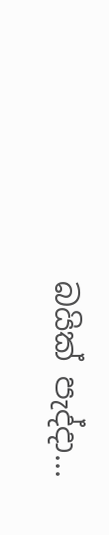බයික් පැද්දා...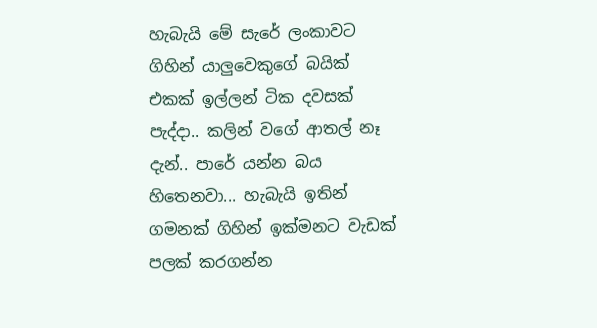හැබැයි මේ සැරේ ලංකාවට ගිහින් යාලුවෙකුගේ බයික් එකක් ඉල්ලන් ටික දවසක් පැද්දා.. කලින් වගේ ආතල් නෑ දැන්.. පාරේ යන්න බය හිතෙනවා... හැබැයි ඉතින් ගමනක් ගිහින් ඉක්මනට වැඩක් පලක් කරගන්න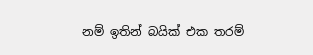නම් ඉතින් බයික් එක තරම්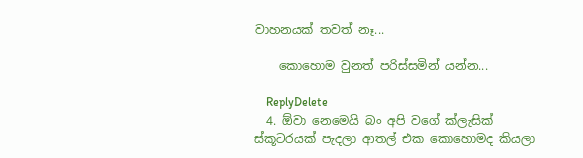වාහනයක් තවත් නෑ...

    කොහොම වුනත් පරිස්සමින් යන්න...

    ReplyDelete
  4. ඕවා නෙමෙයි බං අපි වගේ ක්ලැසික් ස්කූටරයක් පැදලා ආතල් එක කොහොමද කියලා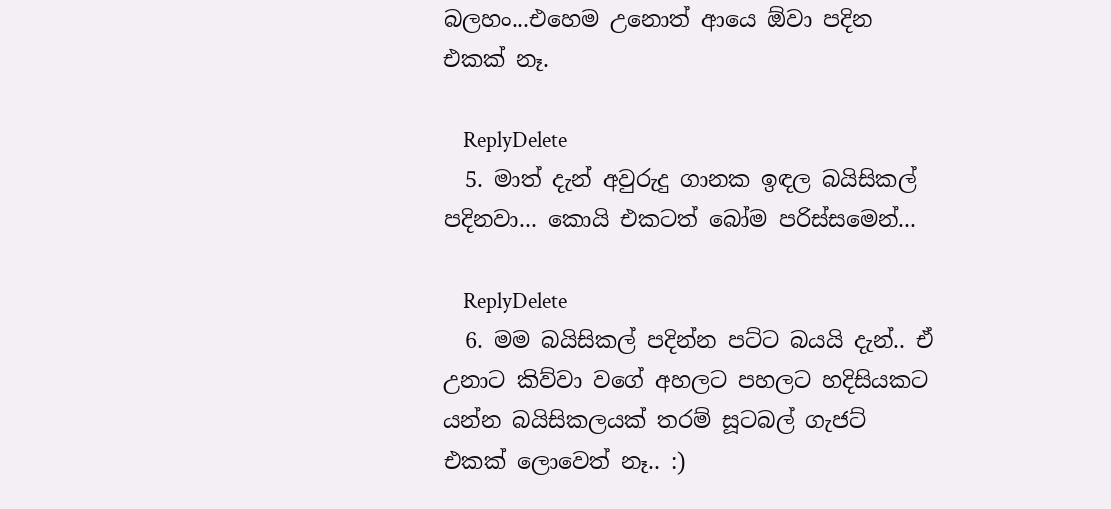බලහං...එහෙම උනොත් ආයෙ ඕවා පදින එකක් නෑ.

    ReplyDelete
  5. මාත් දැන් අවුරුදු ගානක ඉඳල බයිසිකල් පදිනවා... කොයි එකටත් බෝම පරිස්සමෙන්...

    ReplyDelete
  6. මම බයිසිකල් පදින්න පට්ට බයයි දැන්.. ඒ උනාට කිව්වා වගේ අහලට පහලට හදිසියකට යන්න බයිසිකලයක් තරම් සූටබල් ගැජට් එකක් ලොවෙත් නෑ.. :)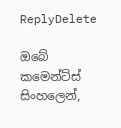ReplyDelete

ඔබේ කමෙන්ට්ස් සිංහලෙන්,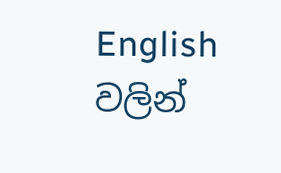English වලින්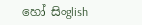හෝ සිංglish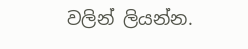වලින් ලියන්න.